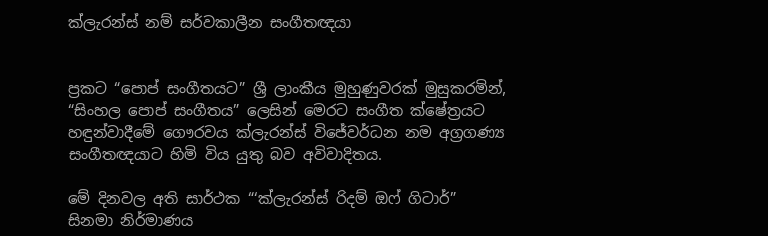ක්ලැරන්ස් නම් සර්වකාලීන සංගීතඥයා


ප්‍රකට “පොප් සංගීතයට” ශ්‍රී ලාංකීය මුහුණුවරක් මුසුකරමින්,  “සිංහල පොප් සංගීතය” ලෙසින් මෙරට සංගීත ක්ෂේත්‍රයට හඳුන්වාදීමේ ගෞරවය ක්ලැරන්ස් විජේවර්ධන නම අග්‍රගණ්‍ය සංගීතඥයාට හිමි විය යුතු බව අවිවාදිතය.

මේ දිනවල අති සාර්ථක “‘ක්ලැරන්ස් රිදම් ඔෆ් ගිටාර්” සිනමා නිර්මාණය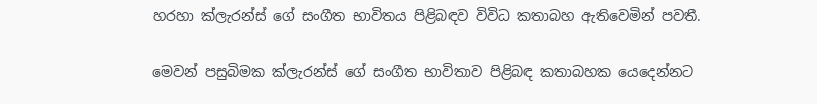හරහා ක්ලැරන්ස් ගේ සංගීත භාවිතය පිළිබඳව විවිධ කතාබහ ඇතිවෙමින් පවතී.

මෙවන් පසුබිමක ක්ලැරන්ස් ගේ සංගීත භාවිතාව පිළිබඳ කතාබහක යෙදෙන්නට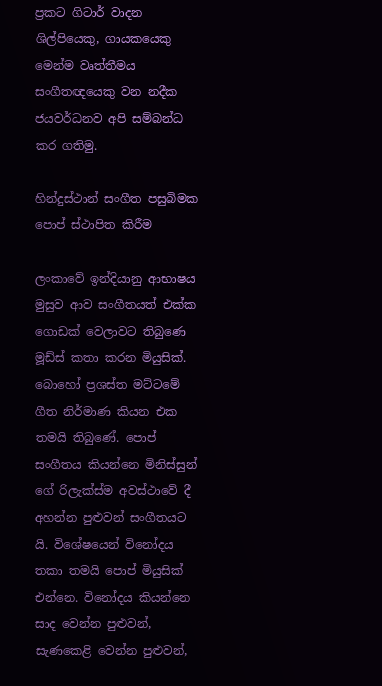ප්‍රකට ගිටාර් වාදන ශිල්පියෙකු, ගායකයෙකු මෙන්ම වෘත්තීමය සංගීතඥයෙකු වන නදීක ජයවර්ධනව අපි සම්බන්ධ කර ගතිමු.

හින්දුස්ථාන් සංගීත පසුබිමක පොප් ස්ථාපිත කිරීම

ලංකාවේ ඉන්දියානු ආභාෂය මුසුව ආව සංගීතයත් එක්ක ගොඩක් වෙලාවට තිබුණෙ මූඩ්ස් කතා කරන මියුසික්. බොහෝ ප්‍රශස්ත මට්ටමේ ගීත නිර්මාණ කියන එක තමයි තිබුණේ. පොප් සංගීතය කියන්නෙ මිනිස්සුන් ගේ රිලැක්ස්ම අවස්ථාවේ දී අහන්න පුළුවන් සංගීතයට යි. විශේෂයෙන් විනෝදය තකා තමයි පොප් මියුසික් එන්නෙ. විනෝදය කියන්නෙ සාද වෙන්න පුළුවන්, සැණකෙළි වෙන්න පුළුවන්,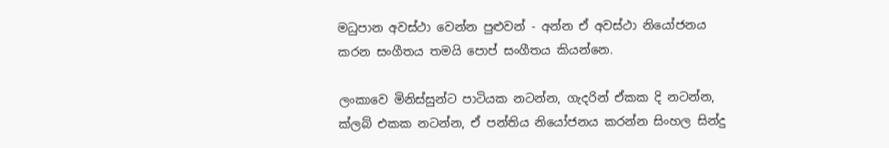මධුපාන අවස්ථා වෙන්න පුළුවන් - අන්න ඒ අවස්ථා නියෝජනය කරන සංගීතය තමයි පොප් සංගීතය කියන්නෙ.

ලංකාවෙ මිනිස්සුන්ට පාටියක නටන්න, ගැදරින් ඒකක දි නටන්න,  ක්ලබ් එකක නටන්න, ඒ පන්තිය නියෝජනය කරන්න සිංහල සින්දු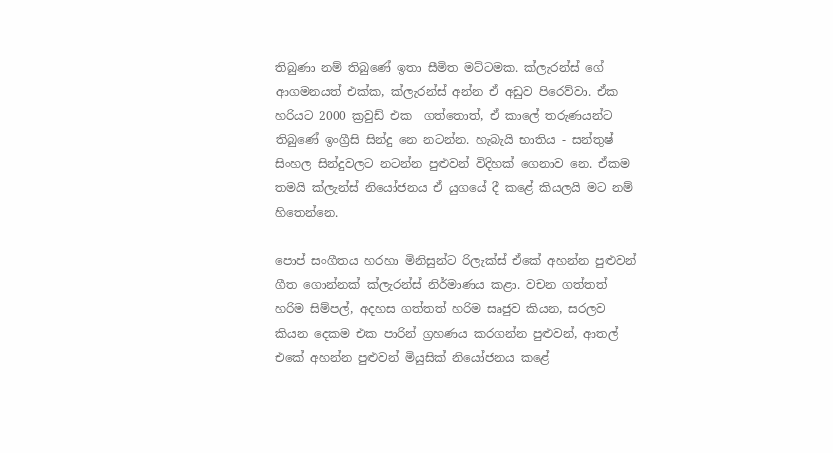තිබුණා නම් තිබුණේ ඉතා සීමිත මට්ටමක. ක්ලැරන්ස් ගේ ආගමනයත් එක්ක, ක්ලැරන්ස් අන්න ඒ අඩුව පිරෙව්වා. ඒක හරියට 2000 ක්‍රවුඩ් එක  ගත්තොත්, ඒ කාලේ තරුණයන්ට තිබුණේ ඉංග්‍රීසි සින්දු නෙ නටන්න. හැබැයි භාතිය - සන්තුෂ් සිංහල සින්දුවලට නටන්න පුළුවන් විදිහක් ගෙනාව නෙ. ඒකම තමයි ක්ලැන්ස් නියෝජනය ඒ යුගයේ දී කළේ කියලයි මට නම් හිතෙන්නෙ.

පොප් සංගීතය හරහා මිනිසුන්ට රිලැක්ස් ඒකේ අහන්න පුළුවන් ගීත ගොන්නක් ක්ලැරන්ස් නිර්මාණය කළා. වචන ගත්තත් හරිම සිම්පල්, අදහස ගත්තත් හරිම සෘජුව කියන, සරලව කියන දෙකම එක පාරින් ග්‍රහණය කරගන්න පුළුවන්, ආතල් එකේ අහන්න පුළුවන් මියුසික් නියෝජනය කළේ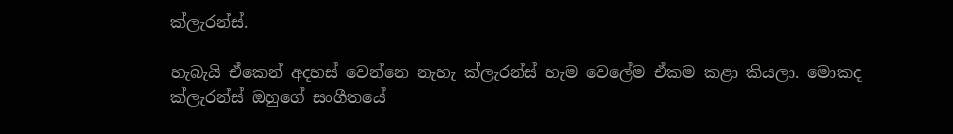ක්ලැරන්ස්.

හැබැයි ඒකෙන් අදහස් වෙන්නෙ නැහැ ක්ලැරන්ස් හැම වෙලේම ඒකම කළා කියලා. මොකද ක්ලැරන්ස් ඔහුගේ සංගීතයේ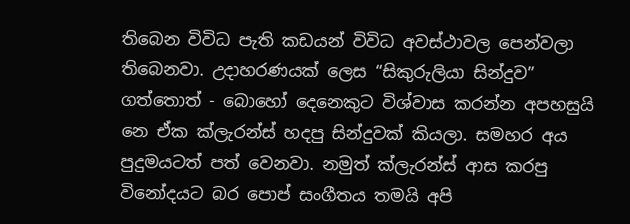තිබෙන විවිධ පැති කඩයන් විවිධ අවස්ථාවල පෙන්වලා තිබෙනවා. උදාහරණයක් ලෙස “සිකුරුලියා සින්දුව” ගත්තොත් - බොහෝ දෙනෙකුට විශ්වාස කරන්න අපහසුයි නෙ ඒක ක්ලැරන්ස් හදපු සින්දුවක් කියලා. සමහර අය පුදුමයටත් පත් වෙනවා. නමුත් ක්ලැරන්ස් ආස කරපු විනෝදයට බර පොප් සංගීතය තමයි අපි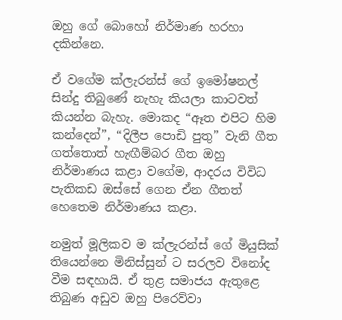ඔහු ගේ බොහෝ නිර්මාණ හරහා දකින්නෙ.

ඒ වගේම ක්ලැරන්ස් ගේ ඉමෝෂනල් සින්දු තිබුණේ නැහැ කියලා කාටවත් කියන්න බැහැ. මොකද “ඈත එපිට හිම කන්දෙන්”, “දිලීප පොඩි පුතු” වැනි ගීත ගත්තොත් හැඟීම්බර ගීත ඔහු නිර්මාණය කළා වගේම, ආදරය විවිධ පැතිකඩ ඔස්සේ ගෙන ඒන ගීතත් හෙතෙම නිර්මාණය කළා.

නමුත් මූලිකව ම ක්ලැරන්ස් ගේ මියුසික් තියෙන්නෙ මිනිස්සුන් ට සරලව විනෝද වීම සඳහායි. ඒ තුළ සමාජය ඇතුළෙ තිබුණ අඩුව ඔහු පිරෙව්වා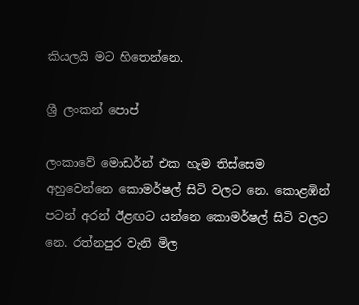කියලයි මට හිතෙන්නෙ.

ශ්‍රී ලංකන් පොප්

ලංකාවේ මොඩර්න් එක හැම තිස්සෙම අහුවෙන්නෙ කොමර්ෂල් සිටි වලට නෙ. කොළඹින් පටන් අරන් ඊළඟට යන්නෙ කොමර්ෂල් සිටි වලට නෙ. රත්නපුර වැනි මිල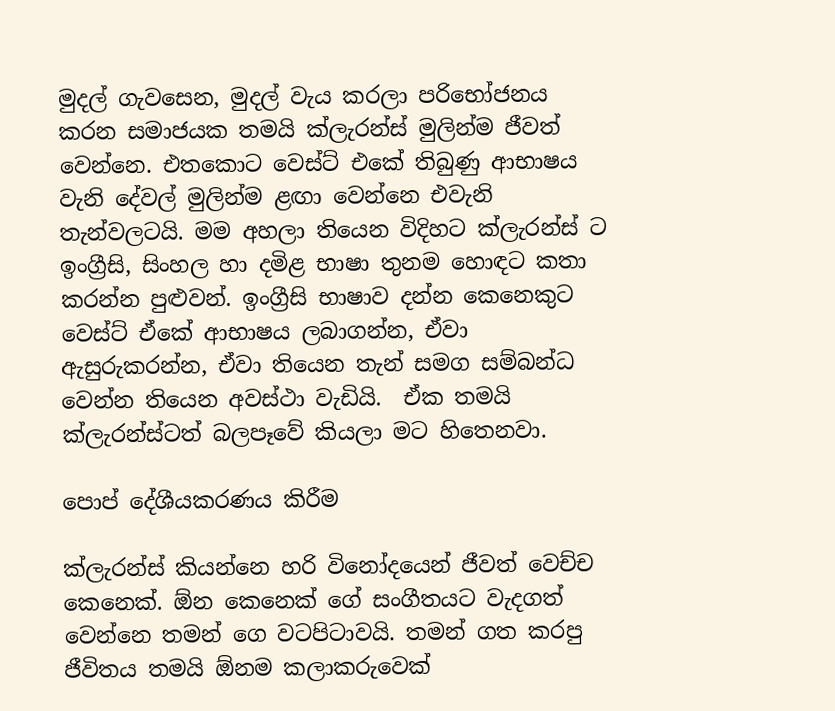මුදල් ගැවසෙන, මුදල් වැය කරලා පරිභෝජනය කරන සමාජයක තමයි ක්ලැරන්ස් මුලින්ම ජීවත් වෙන්නෙ. එතකොට වෙස්ට් එකේ තිබුණු ආභාෂය වැනි දේවල් මුලින්ම ළඟා වෙන්නෙ එවැනි තැන්වලටයි. මම අහලා තියෙන විදිහට ක්ලැරන්ස් ට ඉංග්‍රීසි, සිංහල හා දමිළ භාෂා තුනම හොඳට කතා කරන්න පුළුවන්. ඉංග්‍රීසි භාෂාව දන්න කෙනෙකුට වෙස්ට් ඒකේ ආභාෂය ලබාගන්න, ඒවා ඇසුරුකරන්න, ඒවා තියෙන තැන් සමග සම්බන්ධ වෙන්න තියෙන අවස්ථා වැඩියි.  ඒක තමයි ක්ලැරන්ස්ටත් බලපෑවේ කියලා මට හිතෙනවා.

පොප් දේශීයකරණය කිරීම

ක්ලැරන්ස් කියන්නෙ හරි විනෝදයෙන් ජීවත් වෙච්ච කෙනෙක්. ඕන කෙනෙක් ගේ සංගීතයට වැදගත් වෙන්නෙ තමන් ගෙ වටපිටාවයි. තමන් ගත කරපු ජීවිතය තමයි ඕනම කලාකරුවෙක්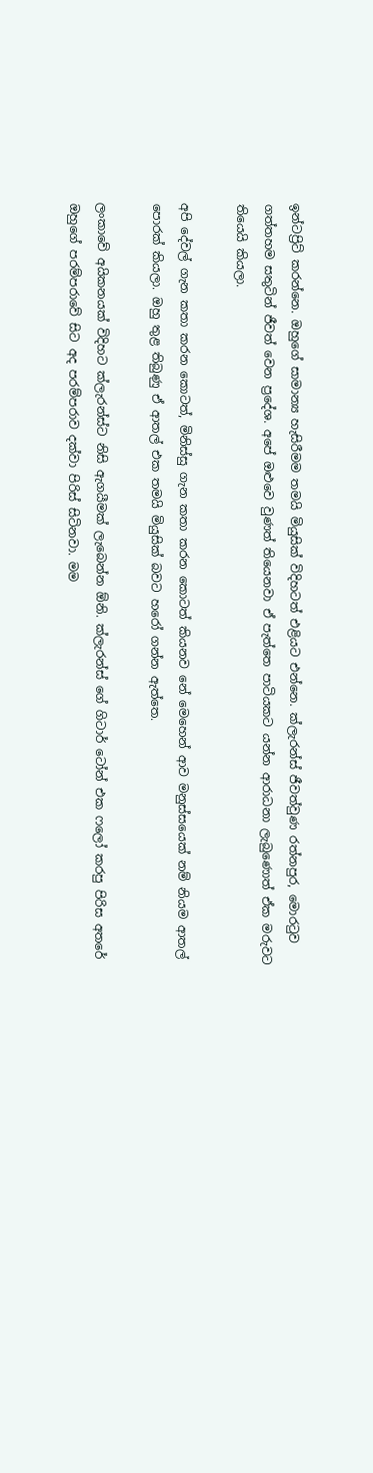ඉන්ටප්‍රිට් කරන්නෙ. ඔහුගේ සාමාන්‍ය හැසිරීමම තමයි මියුසික් විදිහටත් එළියට එන්නෙ. ක්ලැරන්ස් ජීවත්වුණ රත්නපුර, මොරටුව ගත්තහම සතුටින් ජීවත් වෙන ප්‍රදේශ. අපේ ඔළුවෙ වුණත් තියෙනවා ඒ පැත්තෙ පාටියකට යන්න ආරාධනා ලැබුණොත් ඒක මරුවට තියෙයි කියලා.

අපි දේවල් ගැන කතා කරන කොටත්, මිනිස්සු ගැන කතා කරන කොටත් කියනව නේ මෙහෙන් ආව මනුස්සයෙක් නම් නියම ආතල් පොරක් කියලා. ඔහු තුළ තිබුණු ඒ ආතල් එක තමයි මියුසික් බවට හරෝ ගන්න ඇත්තෙ.

ලංකාවේ අයිකනයක් විදිහට ක්ලැරන්ස්ට නිසි ඇගයීමක් ලැබෙන්න ඕනි. ක්ලැරන්ස් ගේ ගිටාර් ටෝන් එක ෆලෝ කරපු පිරිස අතරේ ඔහුගේ පරම්පරාවේ සිට අද පරම්පරාව දක්වා පිරිස් සිටිනවා. මම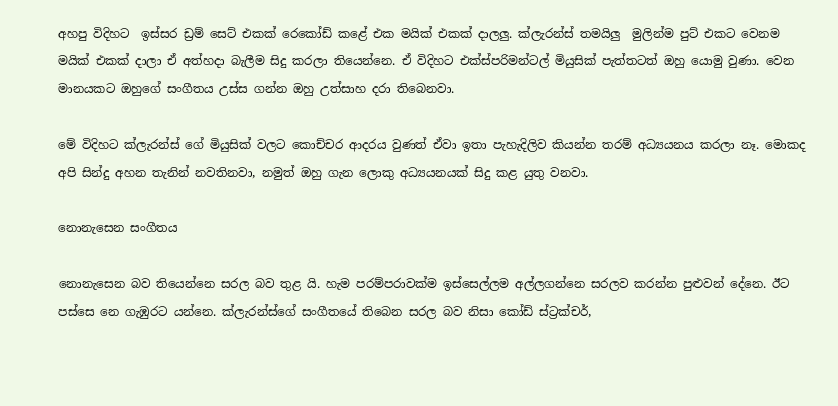අහපු විදිහට  ඉස්සර ඩ්‍රම් සෙට් එකක් රෙකෝඩ් කළේ එක මයික් එකක් දාලලු‍. ක්ලැරන්ස් තමයිලු‍  මුලින්ම පුට් එකට වෙනම මයික් එකක් දාලා ඒ අත්හදා බැලීම සිදු කරලා තියෙන්නෙ. ඒ විදිහට එක්ස්පරිමන්ටල් මියුසික් පැත්තටත් ඔහු යොමු වුණා. වෙන මානයකට ඔහුගේ සංගීතය උස්ස ගන්න ඔහු උත්සාහ දරා තිබෙනවා.

මේ විදිහට ක්ලැරන්ස් ගේ මියුසික් වලට කොච්චර ආදරය වුණත් ඒවා ඉතා පැහැදිලිව කියන්න තරම් අධ්‍යයනය කරලා නෑ. මොකද අපි සින්දු අහන තැනින් නවතිනවා, නමුත් ඔහු ගැන ලොකු අධ්‍යයනයක් සිදු කළ යුතු වනවා.

නොනැසෙන සංගීතය

නොනැසෙන බව තියෙන්නෙ සරල බව තුළ යි. හැම පරම්පරාවක්ම ඉස්සෙල්ලම අල්ලගන්නෙ සරලව කරන්න පුළුවන් දේනෙ. ඊට පස්සෙ නෙ ගැඹුරට යන්නෙ. ක්ලැරන්ස්ගේ සංගීතයේ තිබෙන සරල බව නිසා කෝඩ් ස්ට්‍රක්චර්,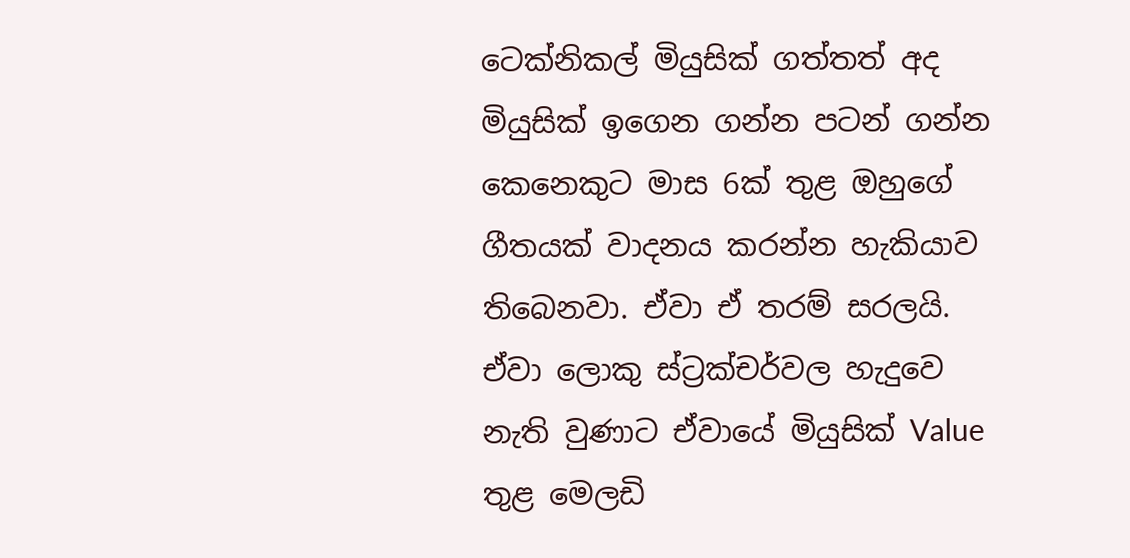ටෙක්නිකල් මියුසික් ගත්තත් අද මියුසික් ඉගෙන ගන්න පටන් ගන්න කෙනෙකුට මාස 6ක් තුළ ඔහුගේ ගීතයක් වාදනය කරන්න හැකියාව තිබෙනවා. ඒවා ඒ තරම් සරලයි. ඒවා ලොකු ස්ට්‍රක්චර්වල හැදුවෙ නැති වුණාට ඒවායේ මියුසික් Value  තුළ මෙලඩි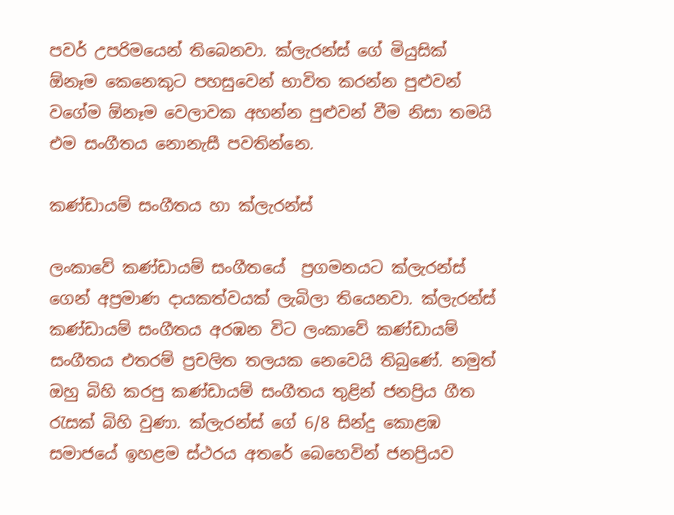පවර් උපරිමයෙන් තිබෙනවා. ක්ලැරන්ස් ගේ මියුසික් ඕනෑම කෙනෙකුට පහසුවෙන් භාවිත කරන්න පුළුවන් වගේම ඕනෑම වෙලාවක අහන්න පුළුවන් වීම නිසා තමයි එම සංගීතය නොනැසී පවතින්නෙ.

කණ්ඩායම් සංගීතය හා ක්ලැරන්ස්

ලංකාවේ කණ්ඩායම් සංගීතයේ  ප්‍රගමනයට ක්ලැරන්ස් ගෙන් අප්‍රමාණ දායකත්වයක් ලැබිලා තියෙනවා. ක්ලැරන්ස් කණ්ඩායම් සංගීතය අරඹන විට ලංකාවේ කණ්ඩායම් සංගීතය එතරම් ප්‍රචලිත තලයක නෙවෙයි තිබුණේ. නමුත් ඔහු බිහි කරපු කණ්ඩායම් සංගීතය තුළින් ජනප්‍රිය ගීත රැසක් බිහි වුණා. ක්ලැරන්ස් ගේ 6/8 සින්දු කොළඹ සමාජයේ ඉහළම ස්ථරය අතරේ බෙහෙවින් ජනප්‍රියව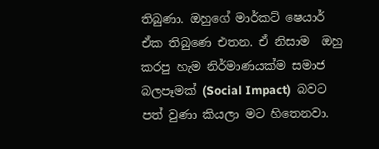තිබුණා. ඔහුගේ මාර්කට් ෂෙයාර් ඒක තිබුණෙ එතන. ඒ නිසාම  ඔහු කරපු හැම නිර්මාණයක්ම සමාජ බලපෑමක් (Social Impact)  බවට පත් වුණා කියලා මට හිතෙනවා.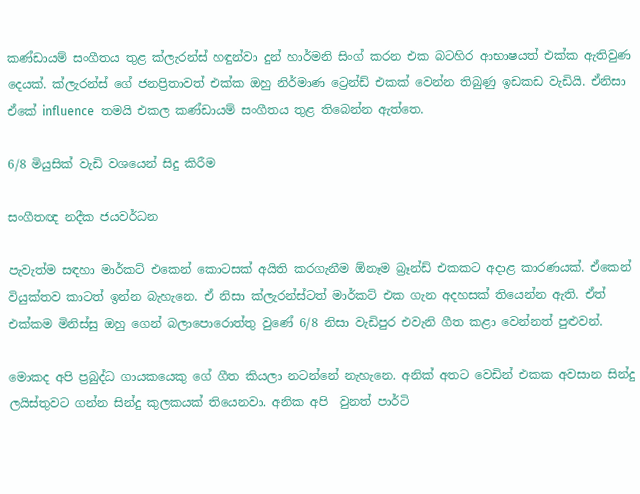කණ්ඩායම් සංගීතය තුළ ක්ලැරන්ස් හඳුන්වා දුන් හාර්මනි සිංග් කරන එක බටහිර ආභාෂයත් එක්ක ඇතිවුණ දෙයක්. ක්ලැරන්ස් ගේ ජනප්‍රිතාවත් එක්ක ඔහු නිර්මාණ ට්‍රෙන්ඩ් එකක් වෙන්න තිබුණු ඉඩකඩ වැඩියි. ඒනිසා ඒකේ influence  තමයි එකල කණ්ඩායම් සංගීතය තුළ තිබෙන්න ඇත්තෙ.

6/8 මියුසික් වැඩි වශයෙන් සිදු කිරීම

සංගීතඥ නදීක ජයවර්ධන

පැවැත්ම සඳහා මාර්කට් එකෙන් කොටසක් අයිති කරගැනීම ඕනෑම බ්‍රෑන්ඩ් එකකට අදාළ කාරණයක්. ඒකෙන් වියුක්තව කාටත් ඉන්න බැහැනෙ. ඒ නිසා ක්ලැරන්ස්ටත් මාර්කට් එක ගැන අදහසක් තියෙන්න ඇති. ඒත් එක්කම මිනිස්සු ඔහු ගෙන් බලාපොරොත්තු වුණේ 6/8 නිසා වැඩිපුර එවැනි ගීත කළා වෙන්නත් පුළුවන්.

මොකද අපි ප්‍රබුද්ධ ගායකයෙකු ගේ ගීත කියලා නටන්නේ නැහැනෙ. අනික් අතට වෙඩින් එකක අවසාන සින්දු ලයිස්තුවට ගන්න සින්දු කුලකයක් තියෙනවා. අනික අපි  වුනත් පාර්ටි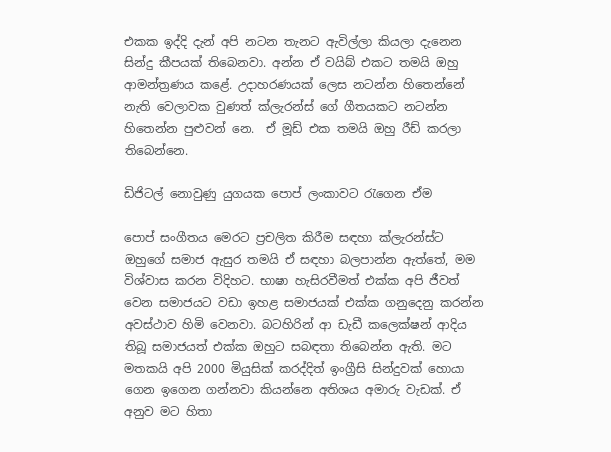එකක ඉද්දි දැන් අපි නටන තැනට ඇවිල්ලා කියලා දැනෙන සින්දු කීපයක් තිබෙනවා. අන්න ඒ වයිබ් එකට තමයි ඔහු ආමන්ත්‍රණය කළේ. උදාහරණයක් ලෙස නටන්න හිතෙන්නේ නැති වෙලාවක වුණත් ක්ලැරන්ස් ගේ ගීතයකට නටන්න හිතෙන්න පුළුවන් නෙ.  ඒ මූඩ් එක තමයි ඔහු රීඩ් කරලා තිබෙන්නෙ.

ඩිජිටල් නොවුණු යුගයක පොප් ලංකාවට රැගෙන ඒම

පොප් සංගීතය මෙරට ප්‍රචලිත කිරීම සඳහා ක්ලැරන්ස්ට ඔහුගේ සමාජ ඇසුර තමයි ඒ සඳහා බලපාන්න ඇත්තේ, මම විශ්වාස කරන විදිහට. භාෂා හැසිරවීමත් එක්ක අපි ජීවත් වෙන සමාජයට වඩා ඉහළ සමාජයක් එක්ක ගනුදෙනු කරන්න අවස්ථාව හිමි වෙනවා. බටහිරින් ආ ඩැඩී කලෙක්ෂන් ආදිය තිබූ සමාජයත් එක්ක ඔහුට සබඳතා තිබෙන්න ඇති. මට මතකයි අපි 2000 මියුසික් කරද්දිත් ඉංග්‍රීසි සින්දුවක් හොයා ගෙන ඉගෙන ගන්නවා කියන්නෙ අතිශය අමාරු වැඩක්. ඒ අනුව මට හිතා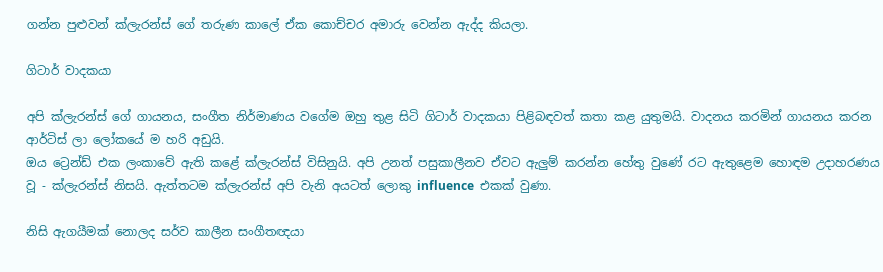ගන්න පුළුවන් ක්ලැරන්ස් ගේ තරුණ කාලේ ඒක කොච්චර අමාරු වෙන්න ඇද්ද කියලා.

ගිටාර් වාදකයා

අපි ක්ලැරන්ස් ගේ ගායනය, සංගීත නිර්මාණය වගේම ඔහු තුළ සිටි ගිටාර් වාදකයා පිළිබඳවත් කතා කළ යුතුමයි. වාදනය කරමින් ගායනය කරන ආර්ටිස් ලා ලෝකයේ ම හරි අඩුයි.
ඔය ට්‍රෙන්ඩ් එක ලංකාවේ ඇති කළේ ක්ලැරන්ස් විසිනුයි. අපි උනත් පසුකාලීනව ඒවට ඇලු‍ම් කරන්න හේතු වුණේ රට ඇතුළෙම හොඳම උදාහරණය වූ - ක්ලැරන්ස් නිසයි. ඇත්තටම ක්ලැරන්ස් අපි වැනි අයටත් ලොකු influence  එකක් වුණා.

නිසි ඇගයීමක් නොලද සර්ව කාලීන සංගීතඥයා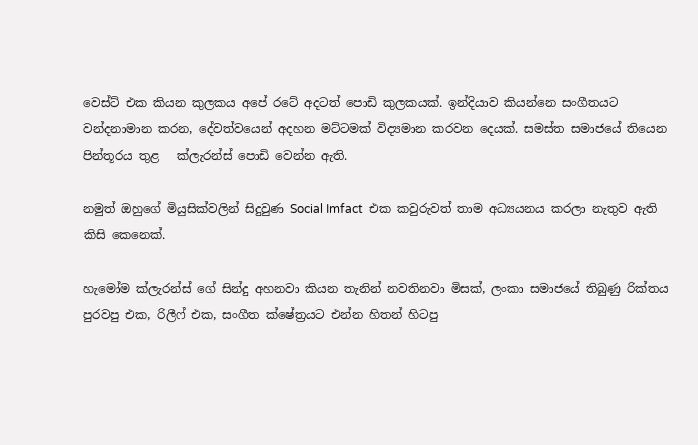වෙස්ට් එක කියන කුලකය අපේ රටේ අදටත් පොඩි කුලකයක්. ඉන්දියාව කියන්නෙ සංගීතයට වන්දනාමාන කරන, දේවත්වයෙන් අදහන මට්ටමක් විද්‍යමාන කරවන දෙයක්. සමස්ත සමාජයේ තියෙන පින්තූරය තුළ   ක්ලැරන්ස් පොඩි වෙන්න ඇති.

නමුත් ඔහුගේ මියුසික්වලින් සිදුවුණ Social Imfact  එක කවුරුවත් තාම අධ්‍යයනය කරලා නැතුව ඇති කිසි කෙනෙක්.

හැමෝම ක්ලැරන්ස් ගේ සින්දු අහනවා කියන තැනින් නවතිනවා මිසක්, ලංකා සමාජයේ තිබුණු රික්තය පුරවපු එක, රිලීෆ් එක, සංගීත ක්ෂේත්‍රයට එන්න හිතන් හිටපු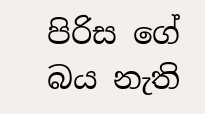පිරිස ගේ බය නැති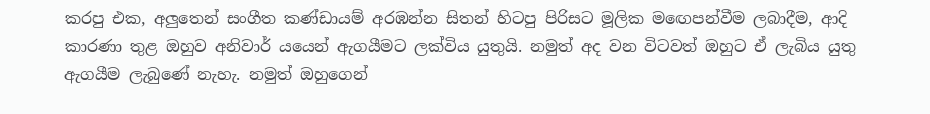කරපු එක, අලු‍තෙන් සංගීත කණ්ඩායම් අරඹන්න සිතන් හිටපු පිරිසට මූලික මඟෙපන්වීම ලබාදීම, ආදි කාරණා තුළ ඔහුව අනිවාර් යයෙන් ඇගයීමට ලක්විය යුතුයි. නමුත් අද වන විටවත් ඔහුට ඒ ලැබිය යුතු ඇගයීම ලැබුණේ නැහැ. නමුත් ඔහුගෙන්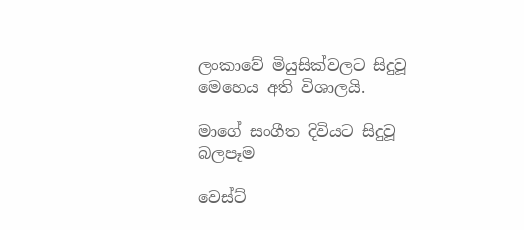ලංකාවේ මියුසික්වලට සිදුවූ මෙහෙය අති විශාලයි.

මාගේ සංගීත දිවියට සිදුවූ බලපෑම

වෙස්ට්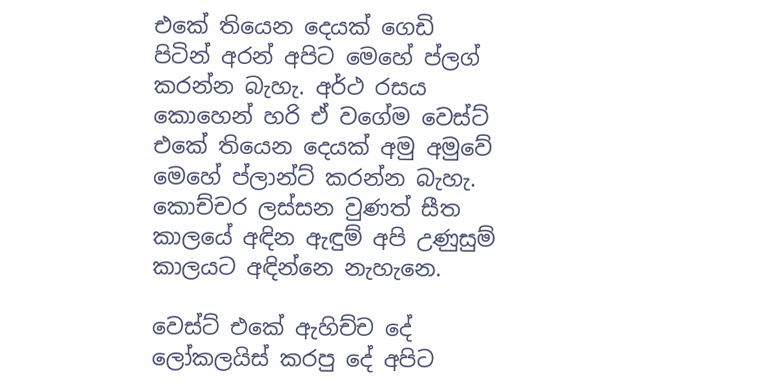එකේ තියෙන දෙයක් ගෙඩි පිටින් අරන් අපිට මෙහේ ප්ලග් කරන්න බැහැ. අර්ථ රසය කොහෙන් හරි ඒ වගේම වෙස්ට් එකේ තියෙන දෙයක් අමු අමුවේ මෙහේ ප්ලාන්ට් කරන්න බැහැ. කොච්චර ලස්සන වුණත් සීත කාලයේ අඳින ඇඳුම් අපි උණුසුම් කාලයට අඳින්නෙ නැහැනෙ.

වෙස්ට් එකේ ඇහිච්ච දේ ලෝකලයිස් කරපු දේ අපිට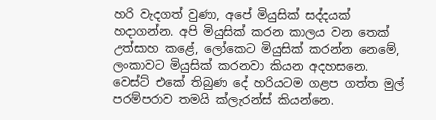හරි වැදගත් වුණා, අපේ මියුසික් සද්දයක් හදාගන්න. අපි මියුසික් කරන කාලය වන තෙක් උත්සාහ කළේ, ලෝකෙට මියුසික් කරන්න නෙමේ, ලංකාවට මියුසික් කරනවා කියන අදහසනෙ. වෙස්ට් එකේ තිබුණ දේ හරියටම ගළප ගත්ත මුල් පරම්පරාව තමයි ක්ලැරන්ස් කියන්නෙ.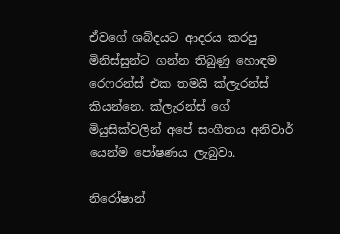ඒවගේ ශබ්දයට ආදරය කරපු මිනිස්සුන්ට ගන්න තිබුණු හොඳම රෙෆරන්ස් එක තමයි ක්ලැරන්ස් කියන්නෙ. ක්ලැරන්ස් ගේ මියුසික්වලින් අපේ සංගීතය අනිවාර් යෙන්ම පෝෂණය ලැබුවා.

නිරෝෂාන්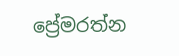ප්‍රේමරත්න